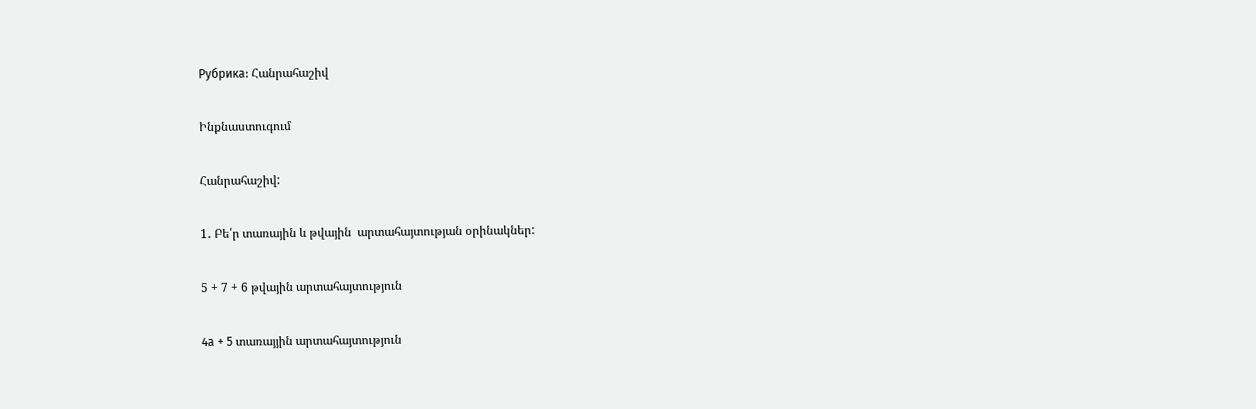Рубрика: Հանրահաշիվ

Ինքնաստուգում

Հանրահաշիվ:

1․ Բե՛ր տառային և թվային  արտահայտության օրինակներ:

5 + 7 + 6 թվային արտահայտություն

4а + 5 տառայյին արտահայտություն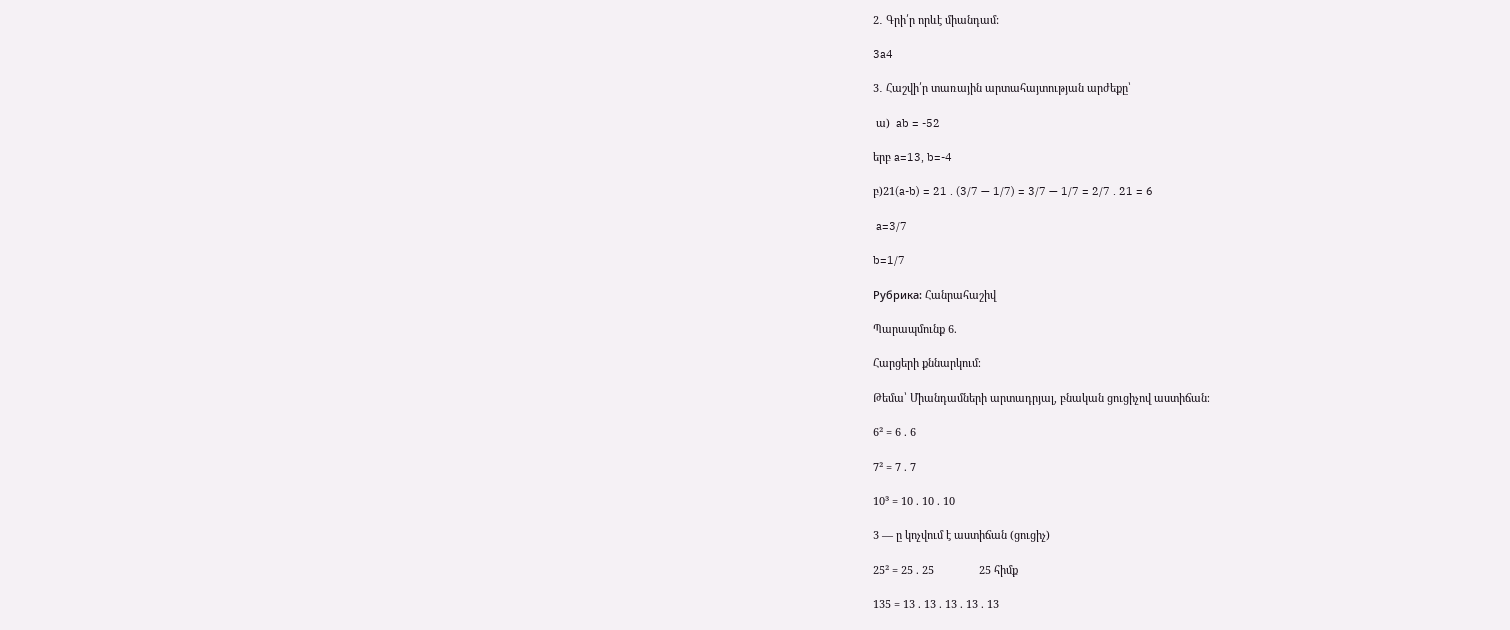2․ Գրի՛ր որևէ միանդամ:

3a4

3․ Հաշվի՛ր տառային արտահայտության արժեքը՝

 ա)  ab = -52

երբ a=13, b=-4

բ)21(a-b) = 21 . (3/7 — 1/7) = 3/7 — 1/7 = 2/7 . 21 = 6

 a=3/7

b=1/7

Рубрика: Հանրահաշիվ

Պարապմունք 6.

Հարցերի քննարկում։

Թեմա՝ Միանդամների արտադրյալ, բնական ցուցիչով աստիճան։

6² = 6 . 6

7² = 7 . 7

10³ = 10 . 10 . 10

3 — ը կոչվում է աստիճան (ցուցիչ)

25² = 25 . 25               25 հիմք

135 = 13 . 13 . 13 . 13 . 13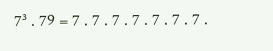7³ . 79 = 7 . 7 . 7 . 7 . 7 . 7 . 7 .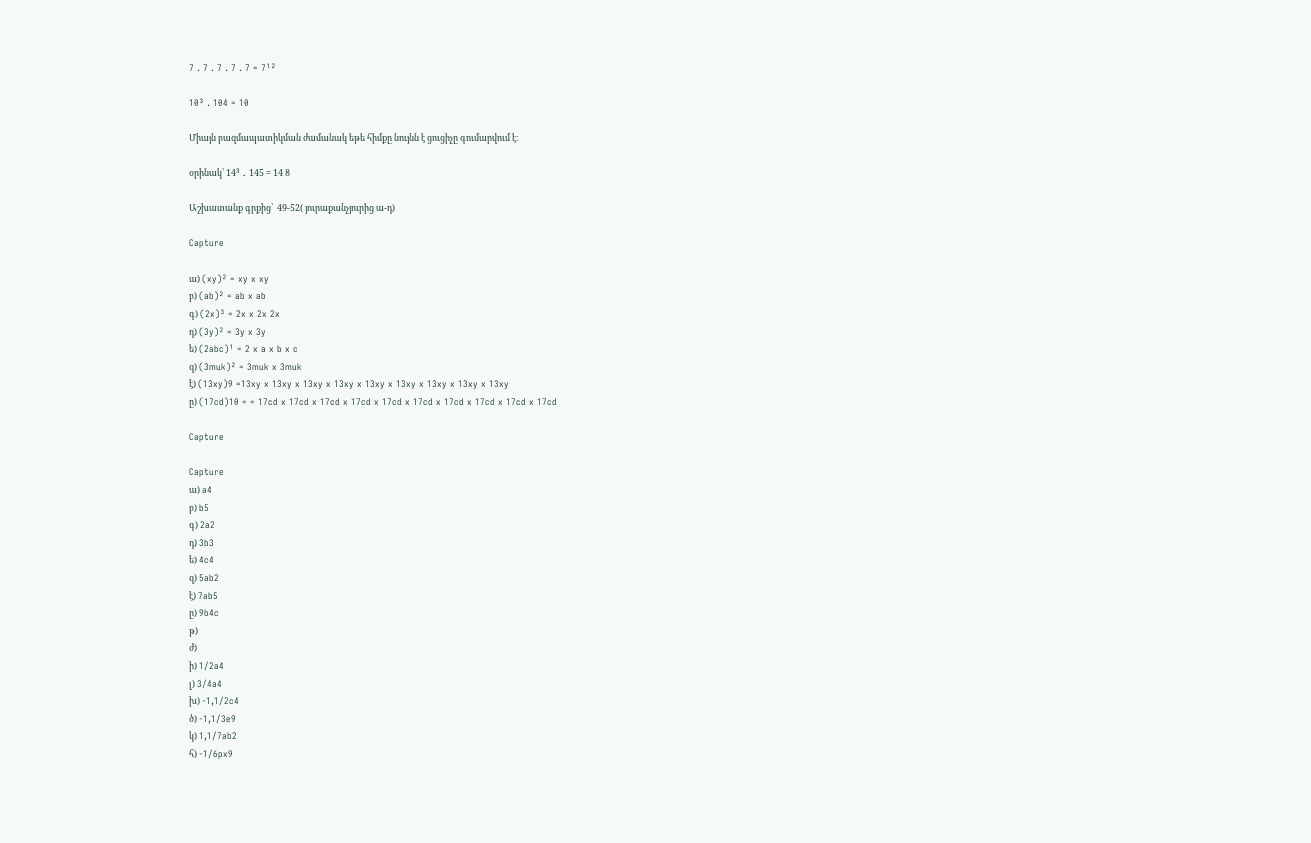7 . 7 . 7 . 7 . 7 = 7¹²

10³ . 104 = 10

Միայն բազմապատիկման ժամանակ եթե հիմքը նույնն է ցուցիչը գումարվում է։

օրինակ՝ 14³ ․ 145 = 14 8

Աշխատանք գրքից՝  49-52( յուրաքանչյուրից ա-դ)

Capture

ա) (xy)² = xy x xy
բ) (ab)² = ab x ab
գ) (2x)³ = 2x x 2x 2x
դ) (3y)² = 3y x 3y
ե) (2abc)¹ = 2 x a x b x c
զ) (3muk)² = 3muk x 3muk
է) (13xy)9 =13xy x 13xy x 13xy x 13xy x 13xy x 13xy x 13xy x 13xy x 13xy
ը) (17cd)10 = = 17cd x 17cd x 17cd x 17cd x 17cd x 17cd x 17cd x 17cd x 17cd x 17cd

Capture

Capture
ա) a4
բ) b5
գ) 2a2
դ) 3b3
ե) 4c4
զ) 5ab2
է) 7ab5
ը) 9b4c
թ)
ժ)
ի) 1/2a4
լ) 3/4a4
խ) -1,1/2c4
ծ) -1,1/3e9
կ) 1,1/7ab2
հ) -1/6px9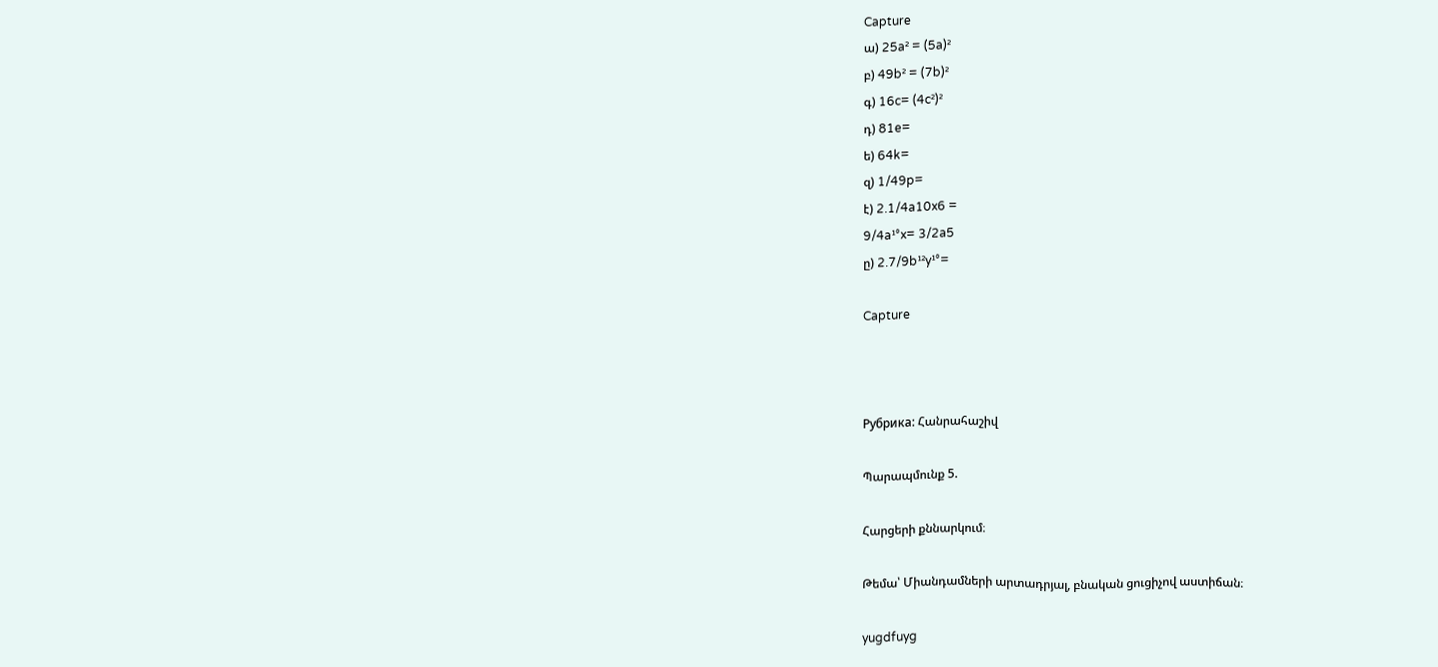Capture
ա) 25a² = (5a)²
բ) 49b² = (7b)²
գ) 16c= (4c²)²
դ) 81e=
ե) 64k=
զ) 1/49p=
է) 2.1/4a10x6 =
9/4a¹°x= 3/2a5
ը) 2.7/9b¹²y¹°=

Capture



Рубрика: Հանրահաշիվ

Պարապմունք 5.

Հարցերի քննարկում։

Թեմա՝ Միանդամների արտադրյալ, բնական ցուցիչով աստիճան։

yugdfuyg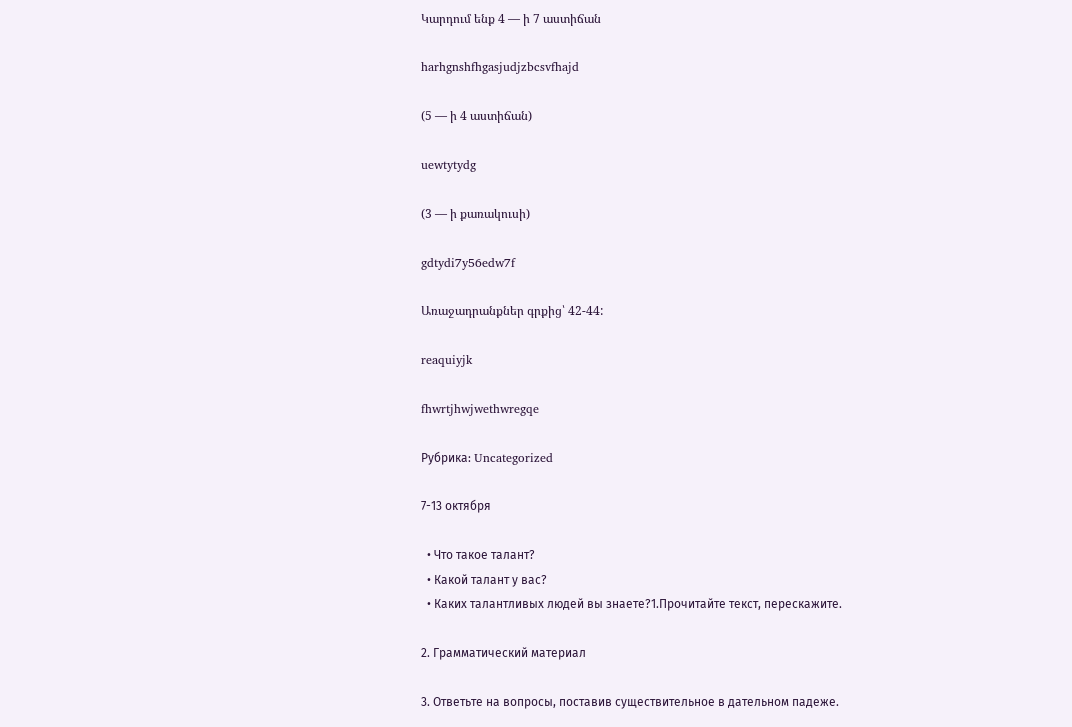Կարդում ենք 4 — ի 7 աստիճան

harhgnshfhgasjudjzbcsvfhajd

(5 — ի 4 աստիճան)

uewtytydg

(3 — ի քառակուսի)

gdtydi7y56edw7f

Առաջադրանքներ գրքից՝ 42-44:

reaquiyjk

fhwrtjhwjwethwregqe

Рубрика: Uncategorized

7-13 октября

  • Что такое талант?
  • Какой талант у вас?
  • Каких талантливых людей вы знаете?1.Прочитайте текст, перескажите.

2. Грамматический материал

3. Ответьте на вопросы, поставив существительное в дательном падеже.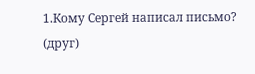1.Кому Сергей написал письмо? (друг)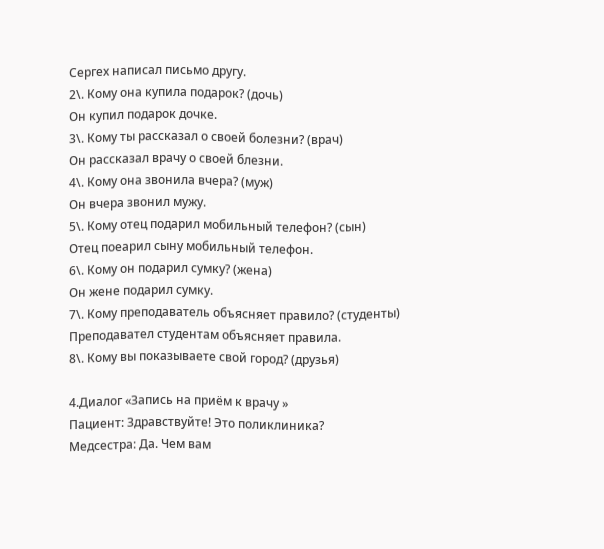Сергех написал письмо другу.
2\. Кому она купила подарок? (дочь)
Он купил подарок дочке.
3\. Кому ты рассказал о своей болезни? (врач)
Он рассказал врачу о своей блезни.
4\. Кому она звонила вчера? (муж)
Он вчера звонил мужу.
5\. Кому отец подарил мобильный телефон? (сын)
Отец поеарил сыну мобильный телефон.
6\. Кому он подарил сумку? (жена)
Он жене подарил сумку.
7\. Кому преподаватель объясняет правило? (студенты)
Преподавател студентам объясняет правила.
8\. Кому вы показываете свой город? (друзья)

4.Диалог «Запись на приём к врачу »
Пациент: Здравствуйте! Это поликлиника?
Медсестра: Да. Чем вам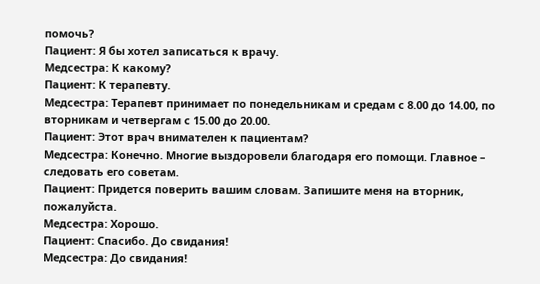помочь?
Пациент: Я бы хотел записаться к врачу.
Медсестра: К какому?
Пациент: К терапевту.
Медсестра: Терапевт принимает по понедельникам и средам с 8.00 до 14.00, по вторникам и четвергам с 15.00 до 20.00.
Пациент: Этот врач внимателен к пациентам?
Медсестра: Конечно. Многие выздоровели благодаря его помощи. Главное – следовать его советам.
Пациент: Придется поверить вашим словам. Запишите меня на вторник, пожалуйста.
Медсестра: Хорошо.
Пациент: Спасибо. До свидания!
Медсестра: До свидания!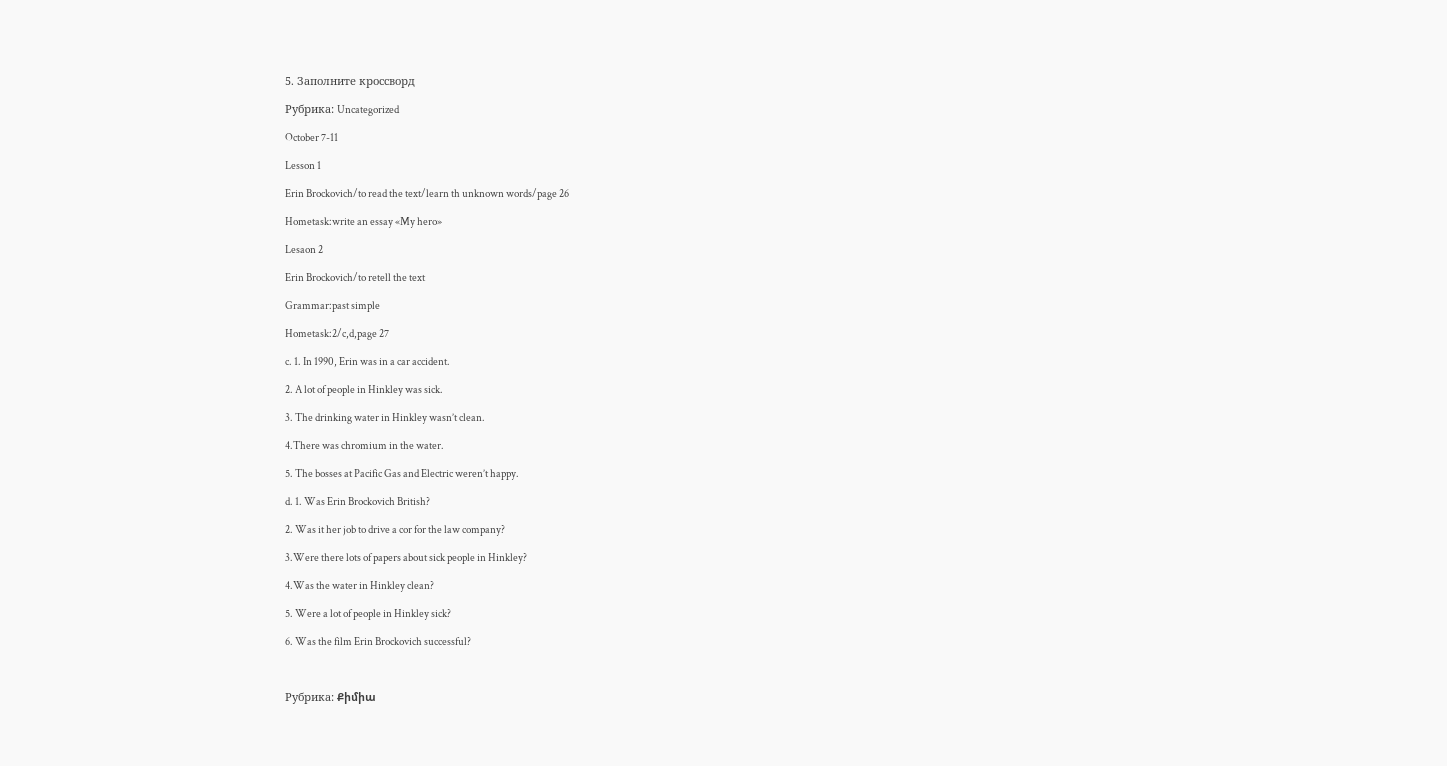5. Заполните кроссворд

Рубрика: Uncategorized

October 7-11

Lesson 1

Erin Brockovich/to read the text/learn th unknown words/page 26

Hometask:write an essay «My hero»

Lesaon 2

Erin Brockovich/to retell the text

Grammar:past simple

Hometask:2/c,d,page 27

c. 1. In 1990, Erin was in a car accident.

2. A lot of people in Hinkley was sick.

3. The drinking water in Hinkley wasn’t clean.

4.There was chromium in the water.

5. The bosses at Pacific Gas and Electric weren’t happy.

d. 1. Was Erin Brockovich British?

2. Was it her job to drive a cor for the law company?

3.Were there lots of papers about sick people in Hinkley?

4.Was the water in Hinkley clean?

5. Were a lot of people in Hinkley sick?

6. Was the film Erin Brockovich successful?



Рубрика: Քիմիա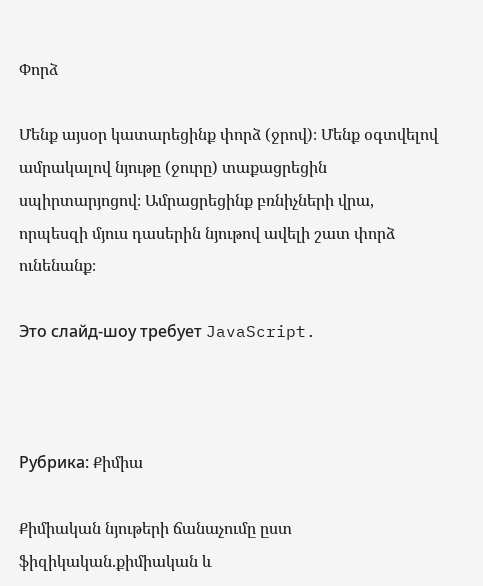Փորձ

Մենք այսօր կատարեցինք փորձ (ջրով)։ Մենք օգտվելով ամրակալով նյութը (ջուրը) տաքացրեցին սպիրտարյոցով։ Ամրացրեցինք բռնիչների վրա, որպեսզի մյուս դասերին նյութով ավելի շատ փորձ ունենանք։

Это слайд-шоу требует JavaScript.



Рубрика: Քիմիա

Քիմիական նյութերի ճանաչումը ըստ ֆիզիկական.քիմիական և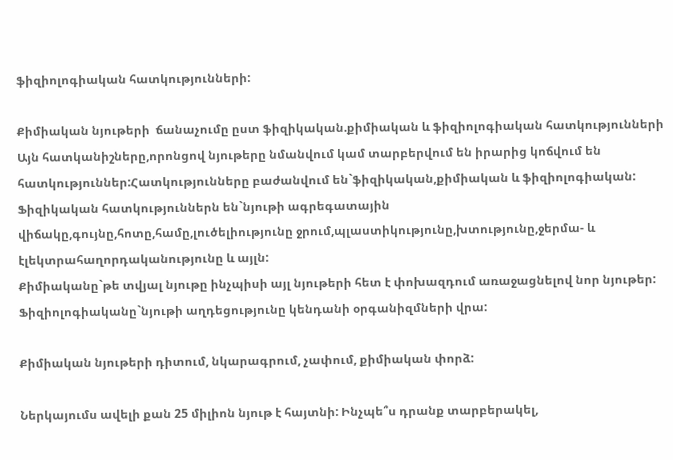ֆիզիոլոգիական հատկությունների:

Քիմիական նյութերի  ճանաչումը ըստ ֆիզիկական.քիմիական և ֆիզիոլոգիական հատկությունների
Այն հատկանիշները,որոնցով նյութերը նմանվում կամ տարբերվում են իրարից կոճվում են հատկություններ:Հատկությունները բաժանվում են`ֆիզիկական,քիմիական և ֆիզիոլոգիական:
Ֆիզիկական հատկություններն են`նյութի ագրեգատային վիճակը,գույնը,հոտը,համը,լուծելիությունը ջրում,պլաստիկությունը,խտությունը,ջերմա- և էլեկտրահաղորդականությունը և այլն:
Քիմիականը`թե տվյալ նյութը ինչպիսի այլ նյութերի հետ է փոխազդում առաջացնելով նոր նյութեր:
Ֆիզիոլոգիականը`նյութի աղդեցությունը կենդանի օրգանիզմների վրա:

Քիմիական նյութերի դիտում, նկարագրում, չափում, քիմիական փորձ:

Ներկայումս ավելի քան 25 միլիոն նյութ է հայտնի: Ինչպե՞ս դրանք տարբերակել,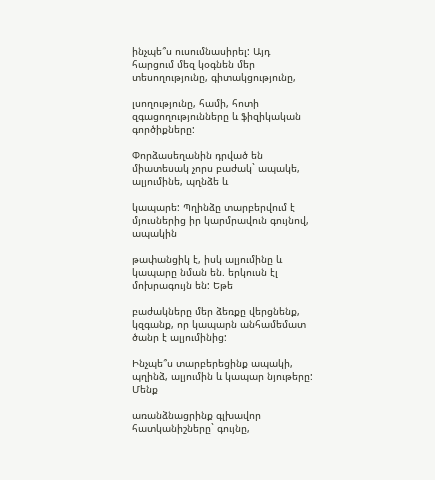ինչպե՞ս ուսումնասիրել: Այդ հարցում մեզ կօգնեն մեր տեսողությունը, գիտակցությունը,

լսողությունը, համի, հոտի զգացողությունները և ֆիզիկական գործիքները:

Փորձասեղանին դրված են միատեսակ չորս բաժակ` ապակե, ալյումինե, պղնձե և

կապարե: Պղինձը տարբերվում է մյուսներից իր կարմրավուն գույնով, ապակին

թափանցիկ է, իսկ ալյումինը և կապարը նման են. երկուսն էլ մոխրագույն են: Եթե

բաժակները մեր ձեռքը վերցնենք, կզգանք, որ կապարն անհամեմատ ծանր է ալյումինից:

Ինչպե՞ս տարբերեցինք ապակի, պղինձ, ալյումին և կապար նյութերը: Մենք

առանձնացրինք գլխավոր հատկանիշները` գույնը,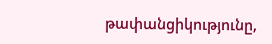թափանցիկությունը,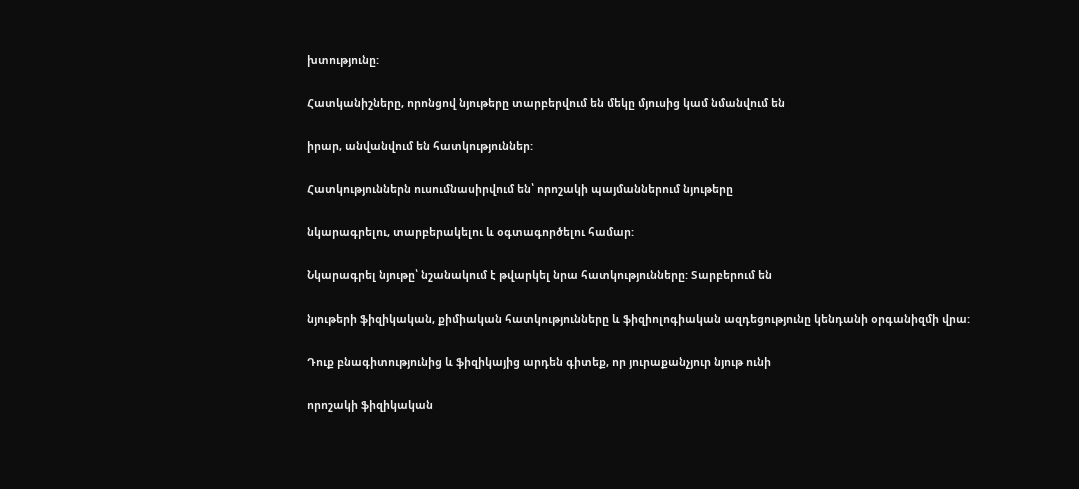խտությունը:

Հատկանիշները, որոնցով նյութերը տարբերվում են մեկը մյուսից կամ նմանվում են

իրար, անվանվում են հատկություններ:

Հատկություններն ուսումնասիրվում են՝ որոշակի պայմաններում նյութերը

նկարագրելու, տարբերակելու և օգտագործելու համար:

Նկարագրել նյութը՝ նշանակում է թվարկել նրա հատկությունները: Տարբերում են

նյութերի ֆիզիկական, քիմիական հատկությունները և ֆիզիոլոգիական ազդեցությունը կենդանի օրգանիզմի վրա:

Դուք բնագիտությունից և ֆիզիկայից արդեն գիտեք, որ յուրաքանչյուր նյութ ունի

որոշակի ֆիզիկական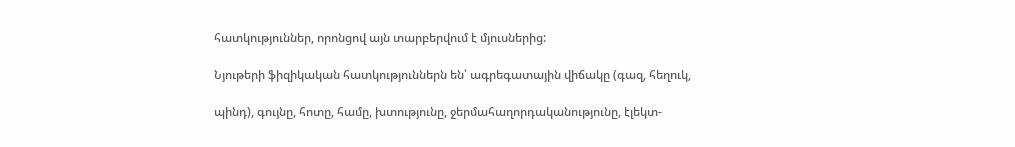հատկություններ, որոնցով այն տարբերվում է մյուսներից:

Նյութերի ֆիզիկական հատկություններն են՝ ագրեգատային վիճակը (գազ, հեղուկ,

պինդ), գույնը, հոտը, համը, խտությունը, ջերմահաղորդականությունը, էլեկտ-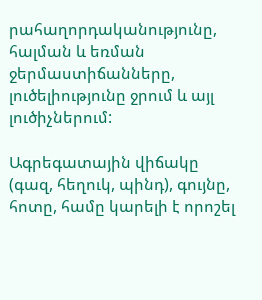րահաղորդականությունը, հալման և եռման ջերմաստիճանները, լուծելիությունը ջրում և այլ լուծիչներում:

Ագրեգատային վիճակը (գազ, հեղուկ, պինդ), գույնը, հոտը, համը կարելի է որոշել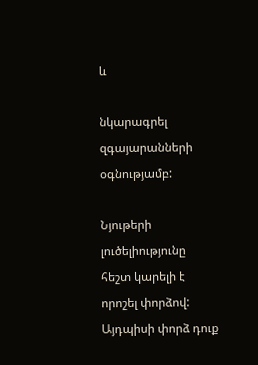և

նկարագրել զգայարանների օգնությամբ:

Նյութերի լուծելիությունը հեշտ կարելի է որոշել փորձով: Այդպիսի փորձ դուք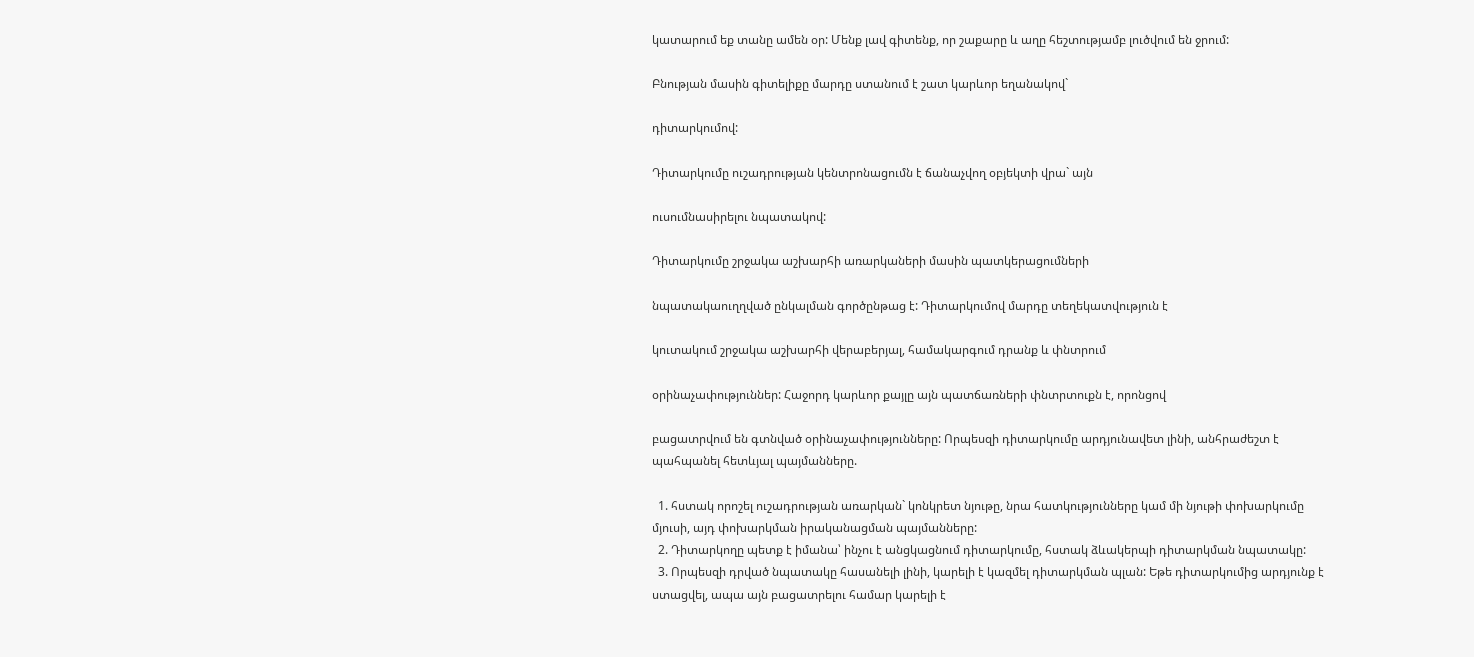կատարում եք տանը ամեն օր: Մենք լավ գիտենք, որ շաքարը և աղը հեշտությամբ լուծվում են ջրում:

Բնության մասին գիտելիքը մարդը ստանում է շատ կարևոր եղանակով`

դիտարկումով:

Դիտարկումը ուշադրության կենտրոնացումն է ճանաչվող օբյեկտի վրա` այն

ուսումնասիրելու նպատակով:

Դիտարկումը շրջակա աշխարհի առարկաների մասին պատկերացումների

նպատակաուղղված ընկալման գործընթաց է: Դիտարկումով մարդը տեղեկատվություն է

կուտակում շրջակա աշխարհի վերաբերյալ, համակարգում դրանք և փնտրում

օրինաչափություններ: Հաջորդ կարևոր քայլը այն պատճառների փնտրտուքն է, որոնցով

բացատրվում են գտնված օրինաչափությունները: Որպեսզի դիտարկումը արդյունավետ լինի, անհրաժեշտ է պահպանել հետևյալ պայմանները.

  1. հստակ որոշել ուշադրության առարկան` կոնկրետ նյութը, նրա հատկությունները կամ մի նյութի փոխարկումը մյուսի, այդ փոխարկման իրականացման պայմանները:
  2. Դիտարկողը պետք է իմանա՝ ինչու է անցկացնում դիտարկումը, հստակ ձևակերպի դիտարկման նպատակը:
  3. Որպեսզի դրված նպատակը հասանելի լինի, կարելի է կազմել դիտարկման պլան: Եթե դիտարկումից արդյունք է ստացվել, ապա այն բացատրելու համար կարելի է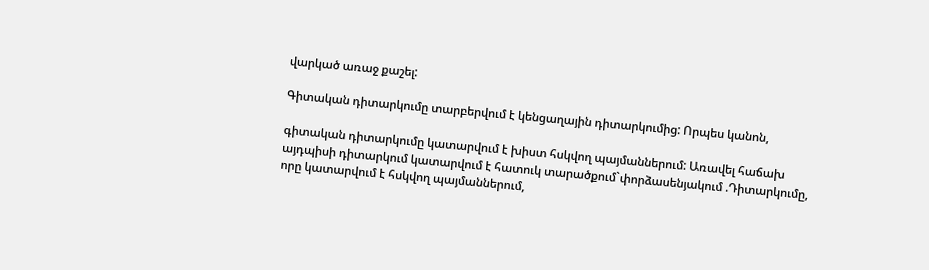վարկած առաջ քաշել:

Գիտական դիտարկումը տարբերվում է կենցաղային դիտարկումից: Որպես կանոն,

գիտական դիտարկումը կատարվում է խիստ հսկվող պայմաններում: Առավել հաճախ այդպիսի դիտարկում կատարվում է հատուկ տարածքում`փորձասենյակում .Դիտարկումը, որը կատարվում է հսկվող պայմաններում,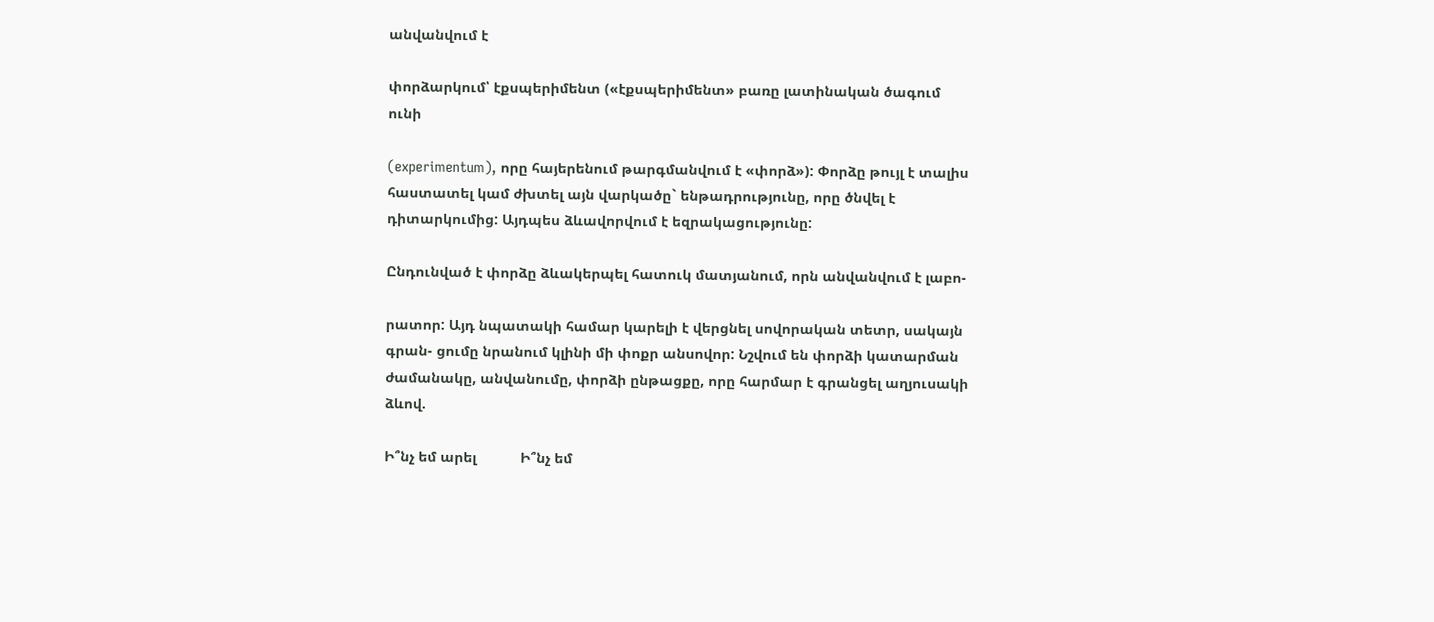անվանվում է

փորձարկում՝ էքսպերիմենտ («էքսպերիմենտ» բառը լատինական ծագում ունի

(experimentum), որը հայերենում թարգմանվում է «փորձ»): Փորձը թույլ է տալիս հաստատել կամ ժխտել այն վարկածը` ենթադրությունը, որը ծնվել է դիտարկումից: Այդպես ձևավորվում է եզրակացությունը:

Ընդունված է փորձը ձևակերպել հատուկ մատյանում, որն անվանվում է լաբո-

րատոր: Այդ նպատակի համար կարելի է վերցնել սովորական տետր, սակայն գրան- ցումը նրանում կլինի մի փոքր անսովոր: Նշվում են փորձի կատարման ժամանակը, անվանումը, փորձի ընթացքը, որը հարմար է գրանցել աղյուսակի ձևով.

Ի՞նչ եմ արել           Ի՞նչ եմ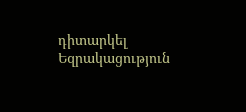դիտարկել             Եզրակացություն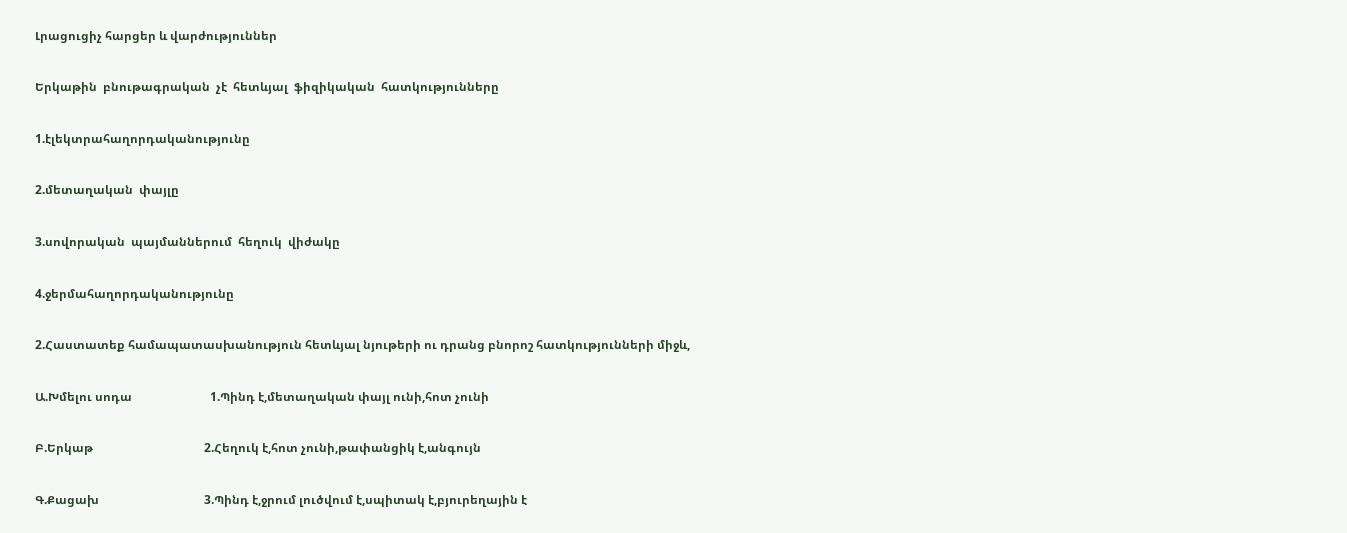Լրացուցիչ հարցեր և վարժություններ

Երկաթին  բնութագրական  չէ  հետևյալ  ֆիզիկական  հատկությունները

1.էլեկտրահաղորդականությունը

2.մետաղական  փայլը

3.սովորական  պայմաններում  հեղուկ  վիժակը

4.ջերմահաղորդականությունը

2.Հաստատեք համապատասխանություն հետևյալ նյութերի ու դրանց բնորոշ հատկությունների միջև,

Ա.Խմելու սոդա                          1.Պինդ է,մետաղական փայլ ունի,հոտ չունի

Բ.Երկաթ                                     2.Հեղուկ է,հոտ չունի,թափանցիկ է,անգույն

Գ.Քացախ                                   3.Պինդ է,ջրում լուծվում է,սպիտակ է,բյուրեղային է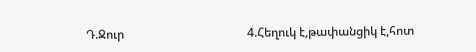Դ.Ջուր                                         4.Հեղուկ է,թափանցիկ է,հոտ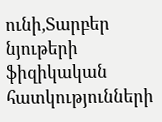ունի,Տարբեր  նյութերի  ֆիզիկական հատկությունների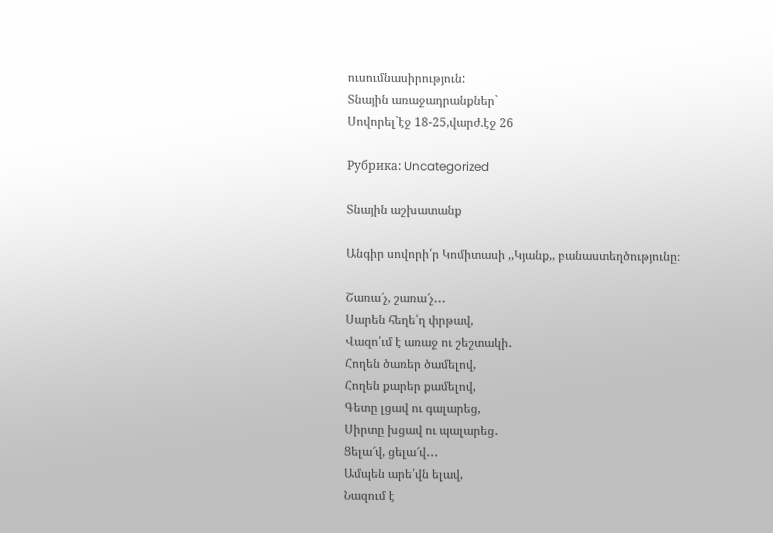ուսումնասիրություն:
Տնային առաջադրանքներ`
Սովորել`էջ 18-25,վարժ.էջ 26

Рубрика: Uncategorized

Տնային աշխատանք

Անգիր սովորի՛ր Կոմիտասի ,,Կյանք,, բանաստեղծությունը։

Շառա՜չ, շառա՜չ․․․
Սարեն հեղե՛ղ փրթավ,
Վազո՛ւմ է առաջ ու շեշտակի․
Հողեն ծառեր ծամելով,
Հողեն քարեր քամելով,
Գետը լցավ ու գալարեց,
Սիրտը խցավ ու պալարեց․
Ցելա՜վ, ցելա՜վ․․․
Ամպեն արե՛վն ելավ,
Նազում է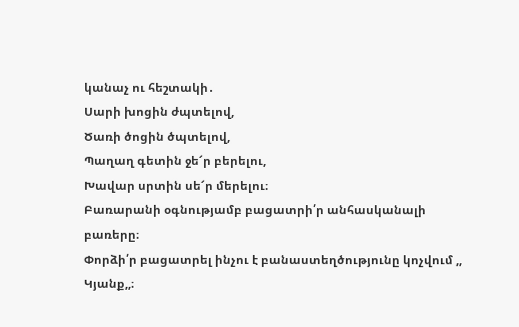կանաչ ու հեշտակի․
Սարի խոցին ժպտելով,
Ծառի ծոցին ծպտելով,
Պաղաղ գետին ջե՜ր բերելու,
Խավար սրտին սե՜ր մերելու։
Բառարանի օգնությամբ բացատրի՛ր անհասկանալի բառերը։
Փորձի՛ր բացատրել ինչու է բանաստեղծությունը կոչվում ,, Կյանք,,։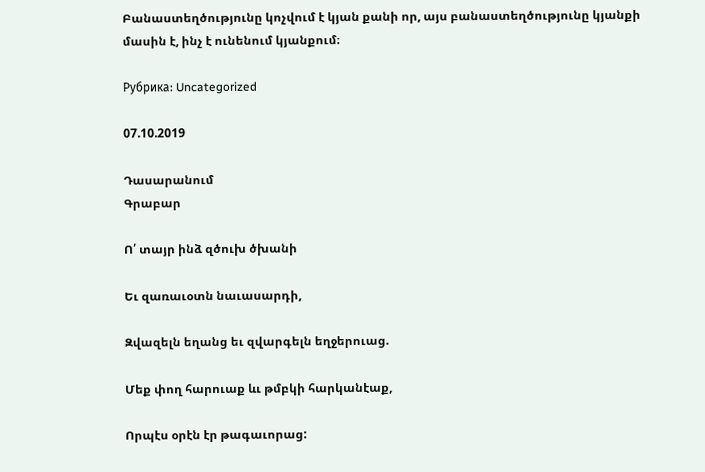Բանաստեղծությունը կոչվում է կյան քանի որ, այս բանաստեղծությունը կյանքի մասին է, ինչ է ունենում կյանքում։

Рубрика: Uncategorized

07.10.2019

Դասարանում
Գրաբար

Ո՛ տայր ինձ զծուխ ծխանի

Եւ զառաւօտն նաւասարդի,

Զվազելն եղանց եւ զվարգելն եղջերուաց.

Մեք փող հարուաք ևւ թմբկի հարկանէաք,

Որպէս օրէն էր թագաւորաց: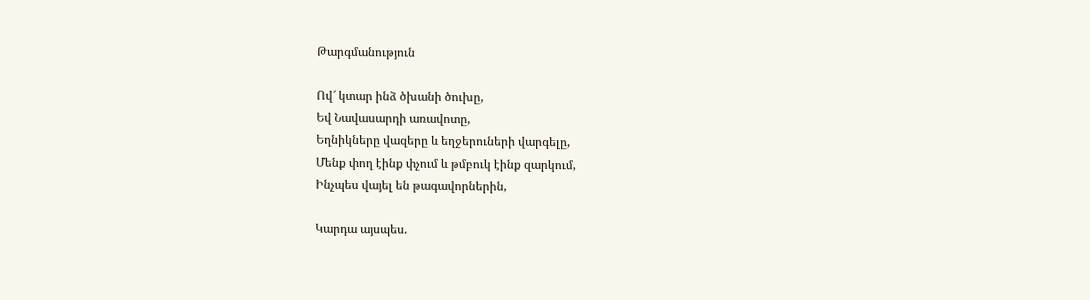Թարգմանություն

Ով՜ կտար ինձ ծխանի ծուխը,
Եվ Նավասարդի առավոտը,
Եղնիկները վազերը և եղջերուների վարգելը,
Մենք փող էինք փչում և թմբուկ էինք զարկում,
Ինչպես վայել են թագավորներին,

Կարդա այսպես.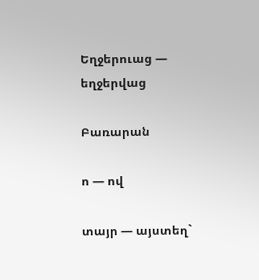Եղջերուաց — եղջերվաց

Բառարան

ո — ով

տայր — այստեղ`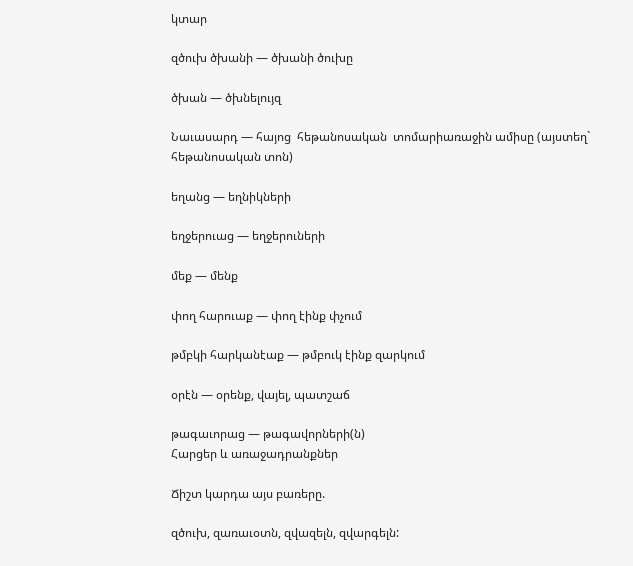կտար

զծուխ ծխանի — ծխանի ծուխը

ծխան — ծխնելույզ

Նաւասարդ — հայոց  հեթանոսական  տոմարիառաջին ամիսը (այստեղ`
հեթանոսական տոն)

եղանց — եղնիկների

եղջերուաց — եղջերուների

մեք — մենք

փող հարուաք — փող էինք փչում

թմբկի հարկանէաք — թմբուկ էինք զարկում

օրէն — օրենք, վայել, պատշաճ

թագաւորաց — թագավորների(ն)
Հարցեր և առաջադրանքներ

Ճիշտ կարդա այս բառերը.

զծուխ, զառաւօտն, զվազելն, զվարգելն: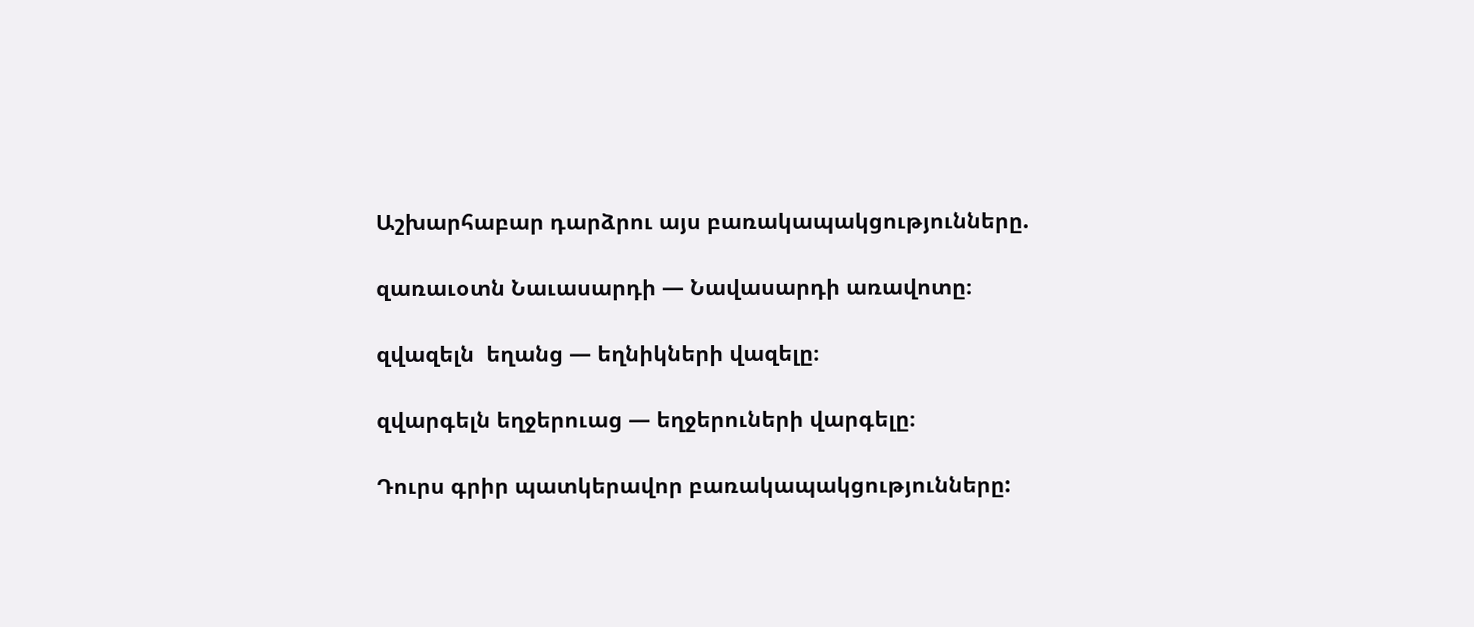Աշխարհաբար դարձրու այս բառակապակցությունները.

զառաւօտն Նաւասարդի — Նավասարդի առավոտը։

զվազելն  եղանց — եղնիկների վազելը։

զվարգելն եղջերուաց — եղջերուների վարգելը։

Դուրս գրիր պատկերավոր բառակապակցությունները: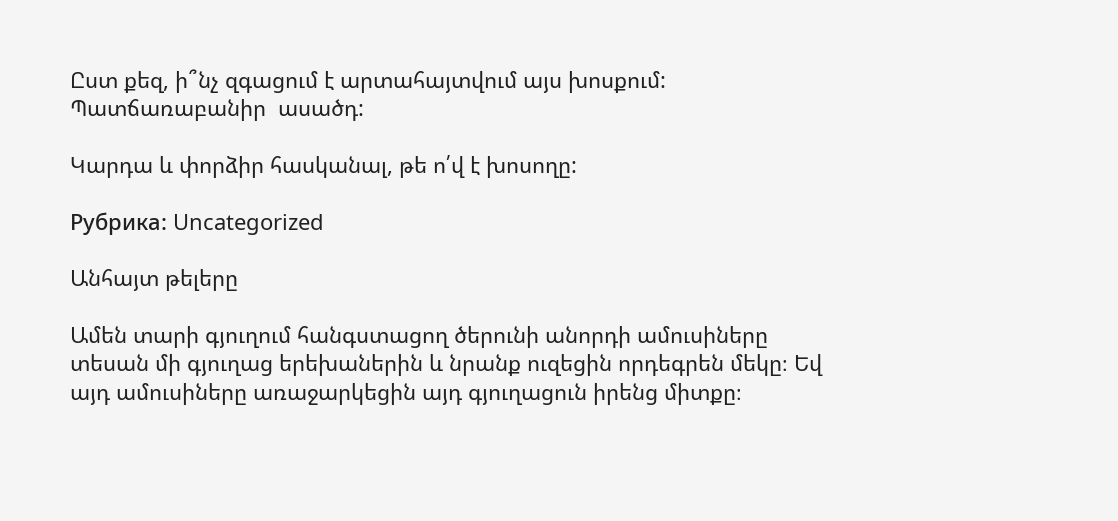Ըստ քեզ, ի՞նչ զգացում է արտահայտվում այս խոսքում: Պատճառաբանիր  ասածդ:

Կարդա և փորձիր հասկանալ, թե ո՛վ է խոսողը:

Рубрика: Uncategorized

Անհայտ թելերը

Ամեն տարի գյուղում հանգստացող ծերունի անորդի ամուսիները տեսան մի գյուղաց երեխաներին և նրանք ուզեցին որդեգրեն մեկը։ Եվ այդ ամուսիները առաջարկեցին այդ գյուղացուն իրենց միտքը։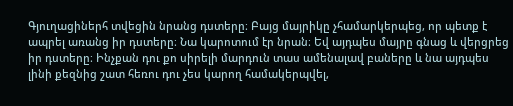Գյուղացիներհ տվեցին նրանց դստերը։ Բայց մայրիկը չհամարկերպեց, որ պետք է ապրել առանց իր դստերը։ Նա կարոտում էր նրան։ Եվ այդպես մայրը գնաց և վերցրեց իր դստերը։ Ինչքան դու քո սիրելի մարդուն տաս ամենալավ բաները և նա այդպես լինի քեզնից շատ հեռու դու չես կարող համակերպվել,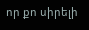որ քո սիրելի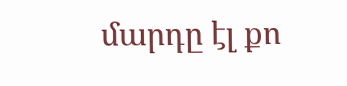մարդը էլ քո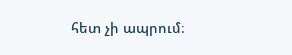հետ չի ապրում։